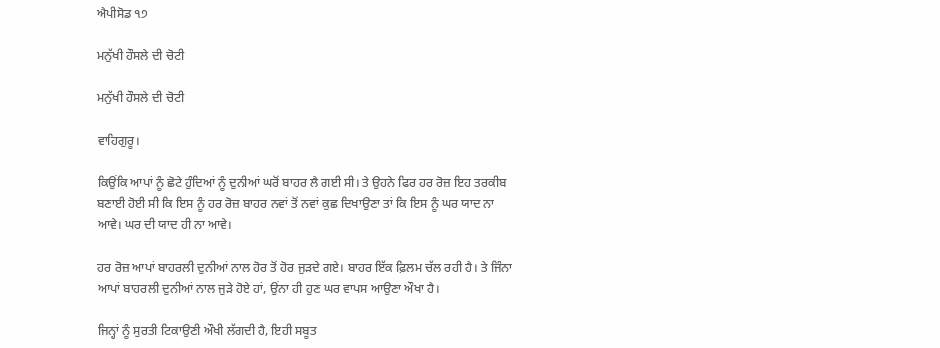ਐਪੀਸੋਡ ੧੭

ਮਨੁੱਖੀ ਹੌਸਲੇ ਦੀ ਚੋਟੀ

ਮਨੁੱਖੀ ਹੌਸਲੇ ਦੀ ਚੋਟੀ

ਵਾਹਿਗੁਰੂ।

ਕਿਉਂਕਿ ਆਪਾਂ ਨੂੰ ਛੋਟੇ ਹੁੰਦਿਆਂ ਨੂੰ ਦੁਨੀਆਂ ਘਰੋਂ ਬਾਹਰ ਲੈ ਗਈ ਸੀ। ਤੇ ਉਹਨੇ ਫਿਰ ਹਰ ਰੋਜ਼ ਇਹ ਤਰਕੀਬ ਬਣਾਈ ਹੋਈ ਸੀ ਕਿ ਇਸ ਨੂੰ ਹਰ ਰੋਜ਼ ਬਾਹਰ ਨਵਾਂ ਤੋਂ ਨਵਾਂ ਕੁਛ ਦਿਖਾਉਣਾ ਤਾਂ ਕਿ ਇਸ ਨੂੰ ਘਰ ਯਾਦ ਨਾ ਆਵੇ। ਘਰ ਦੀ ਯਾਦ ਹੀ ਨਾ ਆਵੇ।

ਹਰ ਰੋਜ਼ ਆਪਾਂ ਬਾਹਰਲੀ ਦੁਨੀਆਂ ਨਾਲ ਹੋਰ ਤੋਂ ਹੋਰ ਜੁੜਦੇ ਗਏ। ਬਾਹਰ ਇੱਕ ਫ਼ਿਲਮ ਚੱਲ ਰਹੀ ਹੈ। ਤੇ ਜਿੰਨਾ ਆਪਾਂ ਬਾਹਰਲੀ ਦੁਨੀਆਂ ਨਾਲ ਜੁੜੇ ਹੋਏ ਹਾਂ, ਉਂਨਾ ਹੀ ਹੁਣ ਘਰ ਵਾਪਸ ਆਉਣਾ ਔਖਾ ਹੈ।

ਜਿਨ੍ਹਾਂ ਨੂੰ ਸੁਰਤੀ ਟਿਕਾਉਣੀ ਔਖੀ ਲੱਗਦੀ ਹੈ, ਇਹੀ ਸਬੂਤ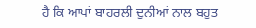ਹੈ ਕਿ ਆਪਾਂ ਬਾਹਰਲੀ ਦੁਨੀਆਂ ਨਾਲ ਬਹੁਤ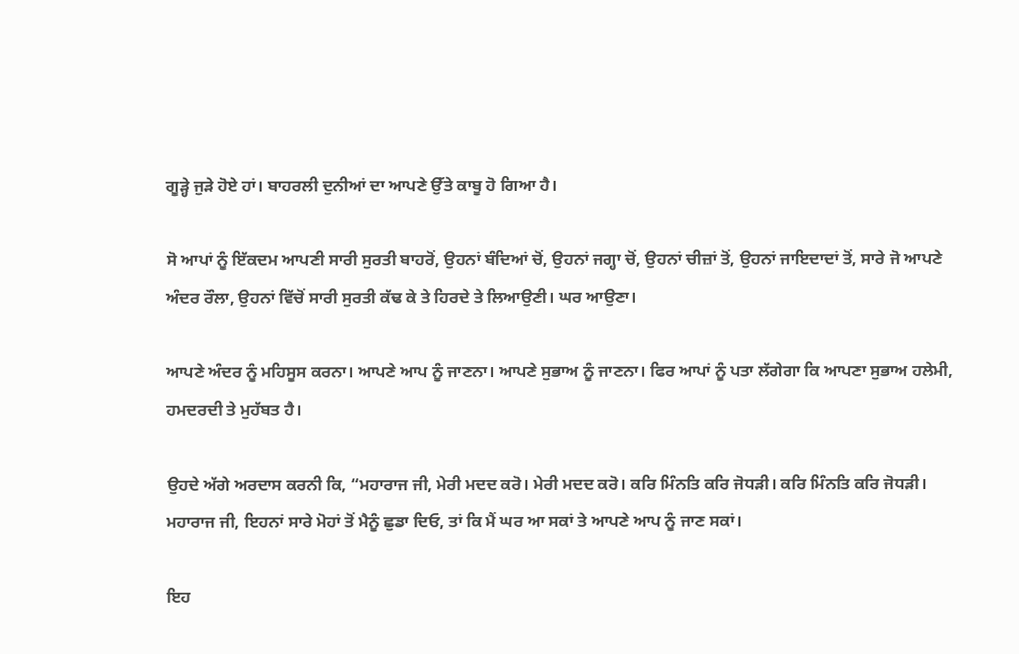ਗੂੜ੍ਹੇ ਜੁੜੇ ਹੋਏ ਹਾਂ। ਬਾਹਰਲੀ ਦੁਨੀਆਂ ਦਾ ਆਪਣੇ ਉੱਤੇ ਕਾਬੂ ਹੋ ਗਿਆ ਹੈ।

ਸੋ ਆਪਾਂ ਨੂੰ ਇੱਕਦਮ ਆਪਣੀ ਸਾਰੀ ਸੁਰਤੀ ਬਾਹਰੋਂ, ਉਹਨਾਂ ਬੰਦਿਆਂ ਚੋਂ, ਉਹਨਾਂ ਜਗ੍ਹਾ ਚੋਂ, ਉਹਨਾਂ ਚੀਜ਼ਾਂ ਤੋਂ, ਉਹਨਾਂ ਜਾਇਦਾਦਾਂ ਤੋਂ, ਸਾਰੇ ਜੋ ਆਪਣੇ ਅੰਦਰ ਰੌਲਾ, ਉਹਨਾਂ ਵਿੱਚੋਂ ਸਾਰੀ ਸੁਰਤੀ ਕੱਢ ਕੇ ਤੇ ਹਿਰਦੇ ਤੇ ਲਿਆਉਣੀ। ਘਰ ਆਉਣਾ।

ਆਪਣੇ ਅੰਦਰ ਨੂੰ ਮਹਿਸੂਸ ਕਰਨਾ। ਆਪਣੇ ਆਪ ਨੂੰ ਜਾਣਨਾ। ਆਪਣੇ ਸੁਭਾਅ ਨੂੰ ਜਾਣਨਾ। ਫਿਰ ਆਪਾਂ ਨੂੰ ਪਤਾ ਲੱਗੇਗਾ ਕਿ ਆਪਣਾ ਸੁਭਾਅ ਹਲੇਮੀ, ਹਮਦਰਦੀ ਤੇ ਮੁਹੱਬਤ ਹੈ।

ਉਹਦੇ ਅੱਗੇ ਅਰਦਾਸ ਕਰਨੀ ਕਿ, “ਮਹਾਰਾਜ ਜੀ, ਮੇਰੀ ਮਦਦ ਕਰੋ। ਮੇਰੀ ਮਦਦ ਕਰੋ। ਕਰਿ ਮਿੰਨਤਿ ਕਰਿ ਜੋਧੜੀ। ਕਰਿ ਮਿੰਨਤਿ ਕਰਿ ਜੋਧੜੀ। ਮਹਾਰਾਜ ਜੀ, ਇਹਨਾਂ ਸਾਰੇ ਮੋਹਾਂ ਤੋਂ ਮੈਨੂੰ ਛੁਡਾ ਦਿਓ, ਤਾਂ ਕਿ ਮੈਂ ਘਰ ਆ ਸਕਾਂ ਤੇ ਆਪਣੇ ਆਪ ਨੂੰ ਜਾਣ ਸਕਾਂ।

ਇਹ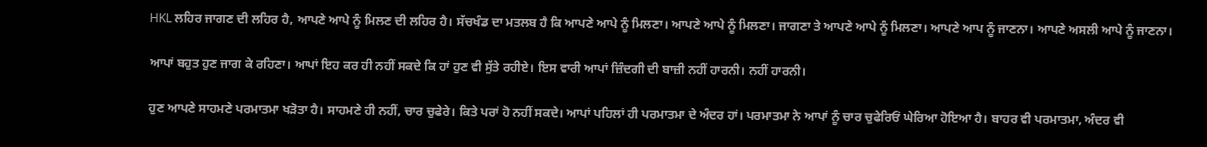HKL ਲਹਿਰ ਜਾਗਣ ਦੀ ਲਹਿਰ ਹੈ, ਆਪਣੇ ਆਪੇ ਨੂੰ ਮਿਲਣ ਦੀ ਲਹਿਰ ਹੈ। ਸੱਚਖੰਡ ਦਾ ਮਤਲਬ ਹੈ ਕਿ ਆਪਣੇ ਆਪੇ ਨੂੰ ਮਿਲਣਾ। ਆਪਣੇ ਆਪੇ ਨੂੰ ਮਿਲਣਾ। ਜਾਗਣਾ ਤੇ ਆਪਣੇ ਆਪੇ ਨੂੰ ਮਿਲਣਾ। ਆਪਣੇ ਆਪ ਨੂੰ ਜਾਣਨਾ। ਆਪਣੇ ਅਸਲੀ ਆਪੇ ਨੂੰ ਜਾਣਨਾ।

ਆਪਾਂ ਬਹੁਤ ਹੁਣ ਜਾਗ ਕੇ ਰਹਿਣਾ। ਆਪਾਂ ਇਹ ਕਰ ਹੀ ਨਹੀਂ ਸਕਦੇ ਕਿ ਹਾਂ ਹੁਣ ਵੀ ਸੁੱਤੇ ਰਹੀਏ। ਇਸ ਵਾਰੀ ਆਪਾਂ ਜ਼ਿੰਦਗੀ ਦੀ ਬਾਜ਼ੀ ਨਹੀਂ ਹਾਰਨੀ। ਨਹੀਂ ਹਾਰਨੀ।

ਹੁਣ ਆਪਣੇ ਸਾਹਮਣੇ ਪਰਮਾਤਮਾ ਖੜੋਤਾ ਹੈ। ਸਾਹਮਣੇ ਹੀ ਨਹੀਂ, ਚਾਰ ਚੁਫੇਰੇ। ਕਿਤੇ ਪਰਾਂ ਹੋ ਨਹੀਂ ਸਕਦੇ। ਆਪਾਂ ਪਹਿਲਾਂ ਹੀ ਪਰਮਾਤਮਾ ਦੇ ਅੰਦਰ ਹਾਂ। ਪਰਮਾਤਮਾ ਨੇ ਆਪਾਂ ਨੂੰ ਚਾਰ ਚੁਫੇਰਿਓਂ ਘੇਰਿਆ ਹੋਇਆ ਹੈ। ਬਾਹਰ ਵੀ ਪਰਮਾਤਮਾ, ਅੰਦਰ ਵੀ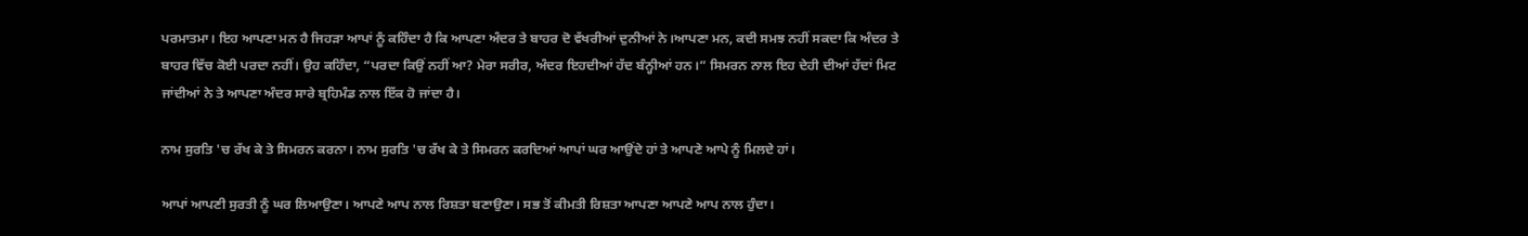ਪਰਮਾਤਮਾ। ਇਹ ਆਪਣਾ ਮਨ ਹੈ ਜਿਹੜਾ ਆਪਾਂ ਨੂੰ ਕਹਿੰਦਾ ਹੈ ਕਿ ਆਪਣਾ ਅੰਦਰ ਤੇ ਬਾਹਰ ਦੋ ਵੱਖਰੀਆਂ ਦੁਨੀਆਂ ਨੇ।ਆਪਣਾ ਮਨ, ਕਦੀ ਸਮਝ ਨਹੀਂ ਸਕਦਾ ਕਿ ਅੰਦਰ ਤੇ ਬਾਹਰ ਵਿੱਚ ਕੋਈ ਪਰਦਾ ਨਹੀਂ। ਉਹ ਕਹਿੰਦਾ, “ਪਰਦਾ ਕਿਉਂ ਨਹੀਂ ਆ? ਮੇਰਾ ਸਰੀਰ, ਅੰਦਰ ਇਹਦੀਆਂ ਹੱਦ ਬੰਨ੍ਹੀਆਂ ਹਨ।” ਸਿਮਰਨ ਨਾਲ ਇਹ ਦੇਹੀ ਦੀਆਂ ਹੱਦਾਂ ਮਿਟ ਜਾਂਦੀਆਂ ਨੇ ਤੇ ਆਪਣਾ ਅੰਦਰ ਸਾਰੇ ਬ੍ਰਹਿਮੰਡ ਨਾਲ ਇੱਕ ਹੋ ਜਾਂਦਾ ਹੈ।

ਨਾਮ ਸੁਰਤਿ 'ਚ ਰੱਖ ਕੇ ਤੇ ਸਿਮਰਨ ਕਰਨਾ। ਨਾਮ ਸੁਰਤਿ 'ਚ ਰੱਖ ਕੇ ਤੇ ਸਿਮਰਨ ਕਰਦਿਆਂ ਆਪਾਂ ਘਰ ਆਉਂਦੇ ਹਾਂ ਤੇ ਆਪਣੇ ਆਪੇ ਨੂੰ ਮਿਲਦੇ ਹਾਂ।

ਆਪਾਂ ਆਪਣੀ ਸੁਰਤੀ ਨੂੰ ਘਰ ਲਿਆਉਣਾ। ਆਪਣੇ ਆਪ ਨਾਲ ਰਿਸ਼ਤਾ ਬਣਾਉਣਾ। ਸਭ ਤੋਂ ਕੀਮਤੀ ਰਿਸ਼ਤਾ ਆਪਣਾ ਆਪਣੇ ਆਪ ਨਾਲ ਹੁੰਦਾ।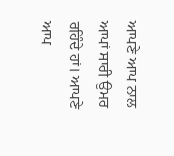ਆਪਣੇ ਆਪ ਨਾਲ ਆਪਾਂ ਸਾਰੀ ਉਮਰ ਰਹਿੰਦੇ ਹਾਂ। ਆਪਣੇ ਆਪ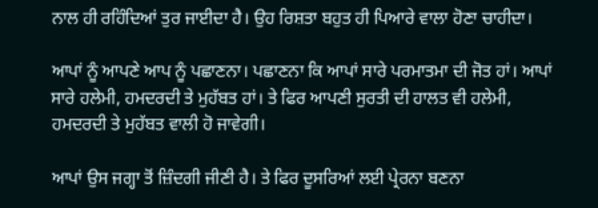ਨਾਲ ਹੀ ਰਹਿੰਦਿਆਂ ਤੁਰ ਜਾਈਦਾ ਹੈ। ਉਹ ਰਿਸ਼ਤਾ ਬਹੁਤ ਹੀ ਪਿਆਰੇ ਵਾਲਾ ਹੋਣਾ ਚਾਹੀਦਾ।

ਆਪਾਂ ਨੂੰ ਆਪਣੇ ਆਪ ਨੂੰ ਪਛਾਣਨਾ। ਪਛਾਣਨਾ ਕਿ ਆਪਾਂ ਸਾਰੇ ਪਰਮਾਤਮਾ ਦੀ ਜੋਤ ਹਾਂ। ਆਪਾਂ ਸਾਰੇ ਹਲੇਮੀ, ਹਮਦਰਦੀ ਤੇ ਮੁਹੱਬਤ ਹਾਂ। ਤੇ ਫਿਰ ਆਪਣੀ ਸੁਰਤੀ ਦੀ ਹਾਲਤ ਵੀ ਹਲੇਮੀ, ਹਮਦਰਦੀ ਤੇ ਮੁਹੱਬਤ ਵਾਲੀ ਹੋ ਜਾਵੇਗੀ।

ਆਪਾਂ ਉਸ ਜਗ੍ਹਾ ਤੋਂ ਜ਼ਿੰਦਗੀ ਜੀਣੀ ਹੈ। ਤੇ ਫਿਰ ਦੂਸਰਿਆਂ ਲਈ ਪ੍ਰੇਰਨਾ ਬਣਨਾ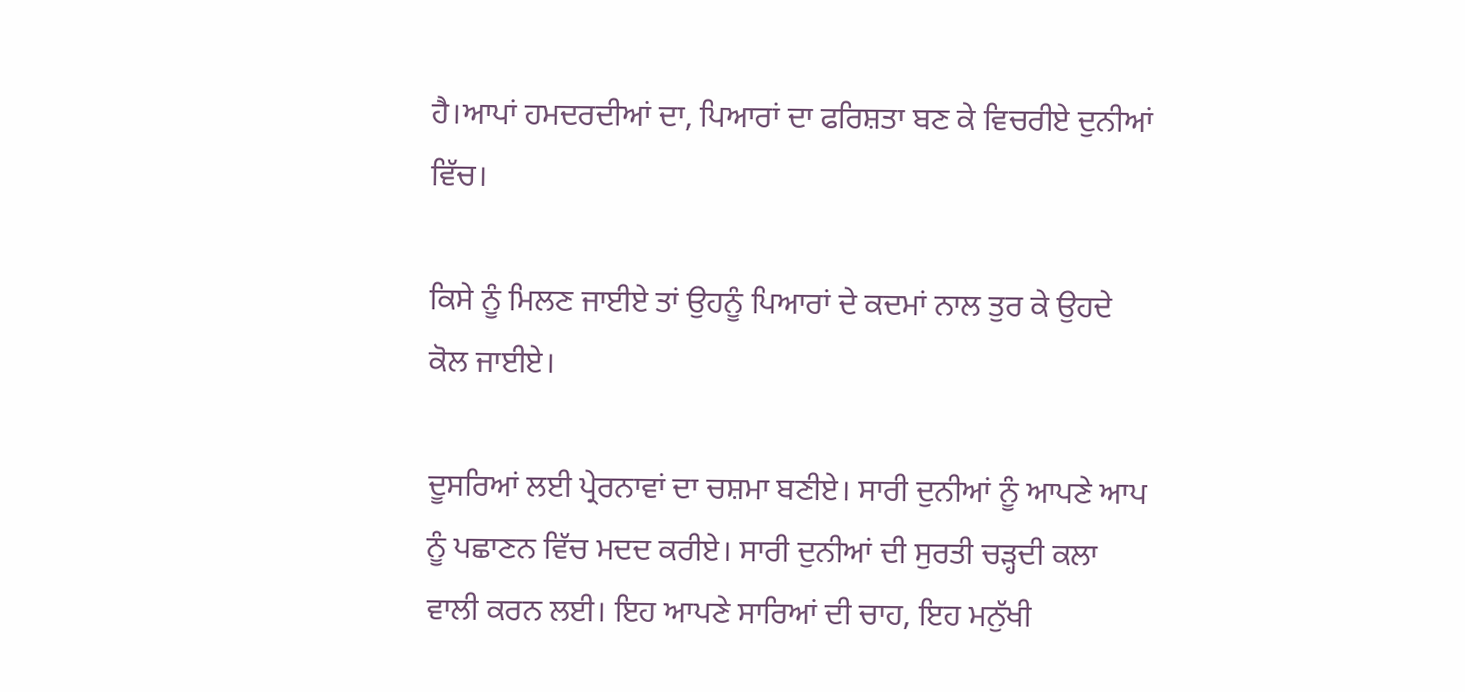ਹੈ।ਆਪਾਂ ਹਮਦਰਦੀਆਂ ਦਾ, ਪਿਆਰਾਂ ਦਾ ਫਰਿਸ਼ਤਾ ਬਣ ਕੇ ਵਿਚਰੀਏ ਦੁਨੀਆਂ ਵਿੱਚ।

ਕਿਸੇ ਨੂੰ ਮਿਲਣ ਜਾਈਏ ਤਾਂ ਉਹਨੂੰ ਪਿਆਰਾਂ ਦੇ ਕਦਮਾਂ ਨਾਲ ਤੁਰ ਕੇ ਉਹਦੇ ਕੋਲ ਜਾਈਏ।

ਦੂਸਰਿਆਂ ਲਈ ਪ੍ਰੇਰਨਾਵਾਂ ਦਾ ਚਸ਼ਮਾ ਬਣੀਏ। ਸਾਰੀ ਦੁਨੀਆਂ ਨੂੰ ਆਪਣੇ ਆਪ ਨੂੰ ਪਛਾਣਨ ਵਿੱਚ ਮਦਦ ਕਰੀਏ। ਸਾਰੀ ਦੁਨੀਆਂ ਦੀ ਸੁਰਤੀ ਚੜ੍ਹਦੀ ਕਲਾ ਵਾਲੀ ਕਰਨ ਲਈ। ਇਹ ਆਪਣੇ ਸਾਰਿਆਂ ਦੀ ਚਾਹ, ਇਹ ਮਨੁੱਖੀ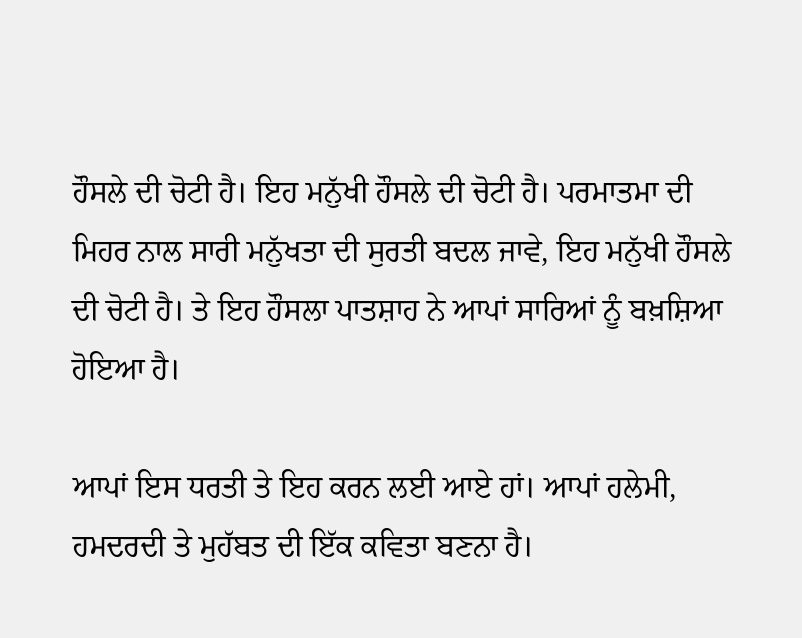ਹੌਸਲੇ ਦੀ ਚੋਟੀ ਹੈ। ਇਹ ਮਨੁੱਖੀ ਹੌਸਲੇ ਦੀ ਚੋਟੀ ਹੈ। ਪਰਮਾਤਮਾ ਦੀ ਮਿਹਰ ਨਾਲ ਸਾਰੀ ਮਨੁੱਖਤਾ ਦੀ ਸੁਰਤੀ ਬਦਲ ਜਾਵੇ, ਇਹ ਮਨੁੱਖੀ ਹੌਸਲੇ ਦੀ ਚੋਟੀ ਹੈ। ਤੇ ਇਹ ਹੌਸਲਾ ਪਾਤਸ਼ਾਹ ਨੇ ਆਪਾਂ ਸਾਰਿਆਂ ਨੂੰ ਬਖ਼ਸ਼ਿਆ ਹੋਇਆ ਹੈ।

ਆਪਾਂ ਇਸ ਧਰਤੀ ਤੇ ਇਹ ਕਰਨ ਲਈ ਆਏ ਹਾਂ। ਆਪਾਂ ਹਲੇਮੀ, ਹਮਦਰਦੀ ਤੇ ਮੁਹੱਬਤ ਦੀ ਇੱਕ ਕਵਿਤਾ ਬਣਨਾ ਹੈ।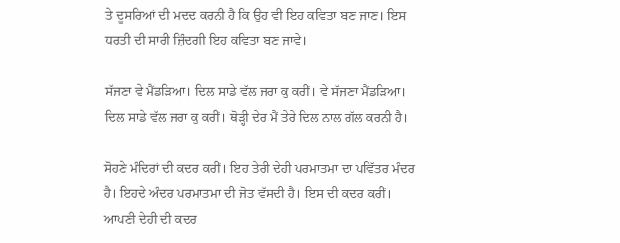ਤੇ ਦੂਸਰਿਆਂ ਦੀ ਮਦਦ ਕਰਨੀ ਹੈ ਕਿ ਉਹ ਵੀ ਇਹ ਕਵਿਤਾ ਬਣ ਜਾਣ। ਇਸ ਧਰਤੀ ਦੀ ਸਾਰੀ ਜ਼ਿੰਦਗੀ ਇਹ ਕਵਿਤਾ ਬਣ ਜਾਵੇ।

ਸੱਜਣਾ ਵੇ ਮੈਂਡੜਿਆ। ਦਿਲ ਸਾਡੇ ਵੱਲ ਜਰਾ ਕੁ ਕਰੀਂ। ਵੇ ਸੱਜਣਾ ਮੈਂਡੜਿਆ। ਦਿਲ ਸਾਡੇ ਵੱਲ ਜਰਾ ਕੁ ਕਰੀਂ। ਥੋੜ੍ਹੀ ਦੇਰ ਮੈਂ ਤੇਰੇ ਦਿਲ ਨਾਲ ਗੱਲ ਕਰਨੀ ਹੈ।

ਸੋਹਣੇ ਮੰਦਿਰਾਂ ਦੀ ਕਦਰ ਕਰੀਂ। ਇਹ ਤੇਰੀ ਦੇਹੀ ਪਰਮਾਤਮਾ ਦਾ ਪਵਿੱਤਰ ਮੰਦਰ ਹੈ। ਇਹਦੇ ਅੰਦਰ ਪਰਮਾਤਮਾ ਦੀ ਜੋਤ ਵੱਸਦੀ ਹੈ। ਇਸ ਦੀ ਕਦਰ ਕਰੀਂ। ਆਪਣੀ ਦੇਹੀ ਦੀ ਕਦਰ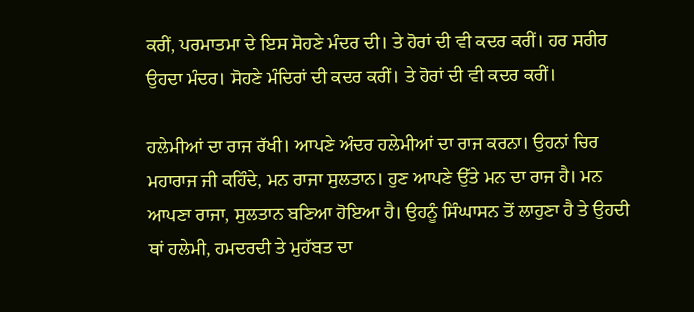ਕਰੀਂ, ਪਰਮਾਤਮਾ ਦੇ ਇਸ ਸੋਹਣੇ ਮੰਦਰ ਦੀ। ਤੇ ਹੋਰਾਂ ਦੀ ਵੀ ਕਦਰ ਕਰੀਂ। ਹਰ ਸਰੀਰ ਉਹਦਾ ਮੰਦਰ। ਸੋਹਣੇ ਮੰਦਿਰਾਂ ਦੀ ਕਦਰ ਕਰੀਂ। ਤੇ ਹੋਰਾਂ ਦੀ ਵੀ ਕਦਰ ਕਰੀਂ।

ਹਲੇਮੀਆਂ ਦਾ ਰਾਜ ਰੱਖੀ। ਆਪਣੇ ਅੰਦਰ ਹਲੇਮੀਆਂ ਦਾ ਰਾਜ ਕਰਨਾ। ਉਹਨਾਂ ਚਿਰ ਮਹਾਰਾਜ ਜੀ ਕਹਿੰਦੇ, ਮਨ ਰਾਜਾ ਸੁਲਤਾਨ। ਹੁਣ ਆਪਣੇ ਉੱਤੇ ਮਨ ਦਾ ਰਾਜ ਹੈ। ਮਨ ਆਪਣਾ ਰਾਜਾ, ਸੁਲਤਾਨ ਬਣਿਆ ਹੋਇਆ ਹੈ। ਉਹਨੂੰ ਸਿੰਘਾਸਨ ਤੋਂ ਲਾਹੁਣਾ ਹੈ ਤੇ ਉਹਦੀ ਥਾਂ ਹਲੇਮੀ, ਹਮਦਰਦੀ ਤੇ ਮੁਹੱਬਤ ਦਾ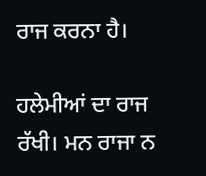ਰਾਜ ਕਰਨਾ ਹੈ।

ਹਲੇਮੀਆਂ ਦਾ ਰਾਜ ਰੱਖੀ। ਮਨ ਰਾਜਾ ਨ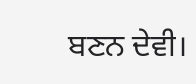ਬਣਨ ਦੇਵੀ।